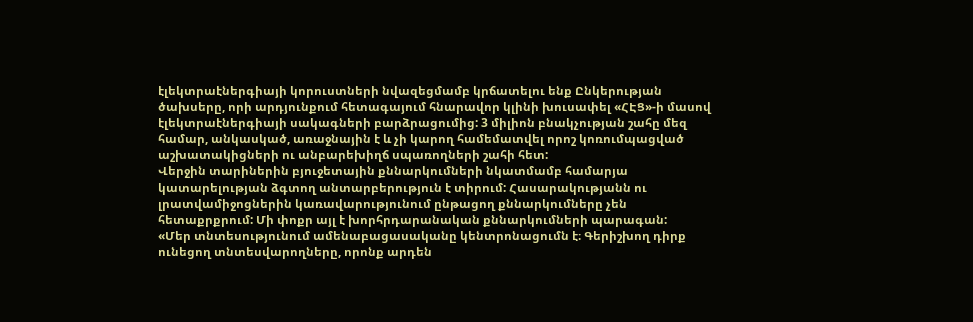էլեկտրաէներգիայի կորուստների նվազեցմամբ կրճատելու ենք Ընկերության ծախսերը, որի արդյունքում հետագայում հնարավոր կլինի խուսափել «ՀԷՑ»-ի մասով էլեկտրաէներգիայի սակագների բարձրացումից: 3 միլիոն բնակչության շահը մեզ համար, անկասկած, առաջնային է և չի կարող համեմատվել որոշ կոռումպացված աշխատակիցների ու անբարեխիղճ սպառողների շահի հետ:
Վերջին տարիներին բյուջետային քննարկումների նկատմամբ համարյա կատարելության ձգտող անտարբերություն է տիրում: Հասարակությանն ու լրատվամիջոցներին կառավարությունում ընթացող քննարկումները չեն հետաքրքրում: Մի փոքր այլ է խորհրդարանական քննարկումների պարագան:
«Մեր տնտեսությունում ամենաբացասականը կենտրոնացումն է։ Գերիշխող դիրք ունեցող տնտեսվարողները, որոնք արդեն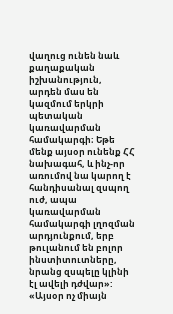վաղուց ունեն նաև քաղաքական իշխանություն, արդեն մաս են կազմում երկրի պետական կառավարման համակարգի։ Եթե մենք այսօր ունենք ՀՀ նախագահ, և ինչ-որ առումով նա կարող է հանդիսանալ զսպող ուժ, ապա կառավարման համակարգի լղոզման արդյունքում, երբ թուլանում են բոլոր ինստիտուտները, նրանց զսպելը կլինի էլ ավելի դժվար»:
«Այսօր ոչ միայն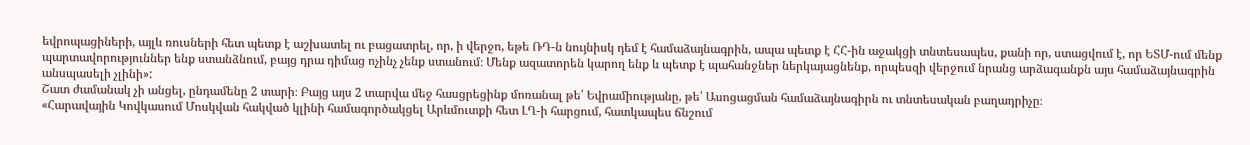եվրոպացիների, այլև ռուսների հետ պետք է աշխատել ու բացատրել, որ, ի վերջո, եթե ՌԴ-ն նույնիսկ դեմ է համաձայնագրին, ապա պետք է ՀՀ-ին աջակցի տնտեսապես, քանի որ, ստացվում է, որ ԵՏՄ-ում մենք պարտավորություններ ենք ստանձնում, բայց դրա դիմաց ոչինչ չենք ստանում։ Մենք ազատորեն կարող ենք և պետք է պահանջներ ներկայացնենք, որպեսզի վերջում նրանց արձագանքն այս համաձայնագրին անսպասելի չլինի»:
Շատ ժամանակ չի անցել, ընդամենը 2 տարի։ Բայց այս 2 տարվա մեջ հասցրեցինք մոռանալ թե՛ Եվրամիությանը, թե՛ Ասոցացման համաձայնագիրն ու տնտեսական բաղադրիչը։
«Հարավային Կովկասում Մոսկվան հակված կլինի համագործակցել Արևմուտքի հետ ԼՂ-ի հարցում, հատկապես ճնշում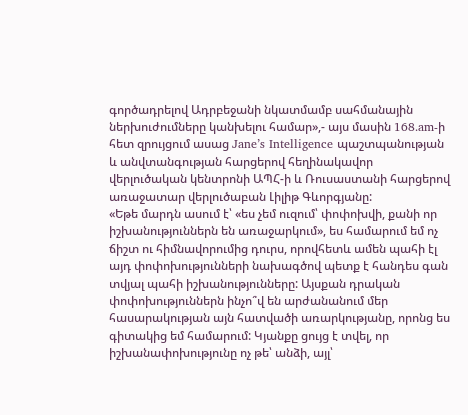գործադրելով Ադրբեջանի նկատմամբ սահմանային ներխուժումները կանխելու համար»,- այս մասին 168.am-ի հետ զրույցում ասաց Jane’s Intelligence պաշտպանության և անվտանգության հարցերով հեղինակավոր վերլուծական կենտրոնի ԱՊՀ-ի և Ռուսաստանի հարցերով առաջատար վերլուծաբան Լիլիթ Գևորգյանը:
«Եթե մարդն ասում է՝ «ես չեմ ուզում՝ փոփոխվի, քանի որ իշխանություններն են առաջարկում», ես համարում եմ ոչ ճիշտ ու հիմնավորումից դուրս, որովհետև ամեն պահի էլ այդ փոփոխությունների նախագծով պետք է հանդես գան տվյալ պահի իշխանությունները: Այսքան դրական փոփոխություններն ինչո՞վ են արժանանում մեր հասարակության այն հատվածի առարկությանը, որոնց ես գիտակից եմ համարում: Կյանքը ցույց է տվել, որ իշխանափոխությունը ոչ թե՝ անձի, այլ՝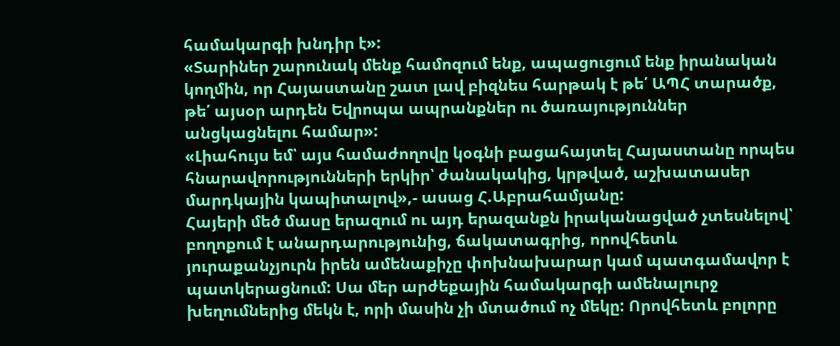համակարգի խնդիր է»:
«Տարիներ շարունակ մենք համոզում ենք, ապացուցում ենք իրանական կողմին, որ Հայաստանը շատ լավ բիզնես հարթակ է թե՛ ԱՊՀ տարածք, թե՛ այսօր արդեն Եվրոպա ապրանքներ ու ծառայություններ անցկացնելու համար»:
«Լիահույս եմ՝ այս համաժողովը կօգնի բացահայտել Հայաստանը որպես հնարավորությունների երկիր՝ ժանակակից, կրթված, աշխատասեր մարդկային կապիտալով»,- ասաց Հ.Աբրահամյանը:
Հայերի մեծ մասը երազում ու այդ երազանքն իրականացված չտեսնելով՝ բողոքում է անարդարությունից, ճակատագրից, որովհետև յուրաքանչյուրն իրեն ամենաքիչը փոխնախարար կամ պատգամավոր է պատկերացնում: Սա մեր արժեքային համակարգի ամենալուրջ խեղումներից մեկն է, որի մասին չի մտածում ոչ մեկը: Որովհետև բոլորը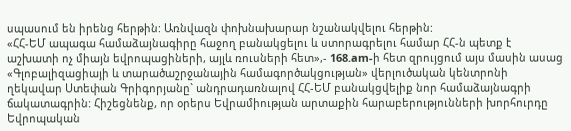սպասում են իրենց հերթին: Առնվազն փոխնախարար նշանակվելու հերթին:
«ՀՀ-ԵՄ ապագա համաձայնագիրը հաջող բանակցելու և ստորագրելու համար ՀՀ-ն պետք է աշխատի ոչ միայն եվրոպացիների, այլև ռուսների հետ»,- 168.am-ի հետ զրույցում այս մասին ասաց «Գլոբալիզացիայի և տարածաշրջանային համագործակցության» վերլուծական կենտրոնի ղեկավար Ստեփան Գրիգորյանը` անդրադառնալով ՀՀ-ԵՄ բանակցվելիք նոր համաձայնագրի ճակատագրին: Հիշեցնենք, որ օրերս Եվրամիության արտաքին հարաբերությունների խորհուրդը Եվրոպական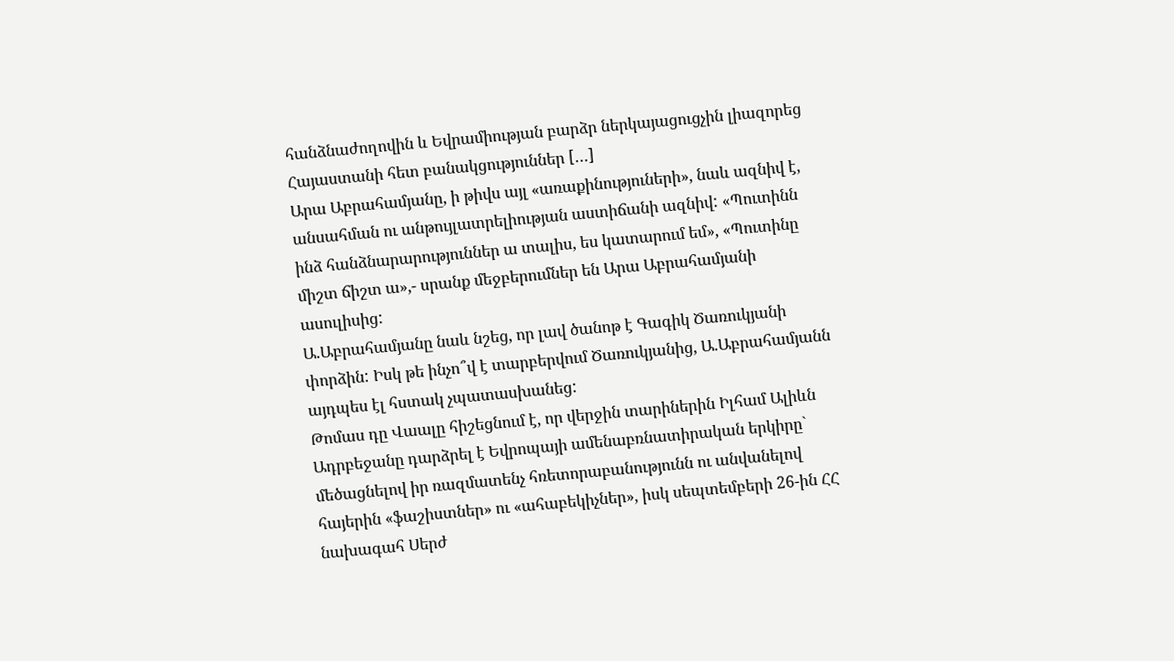հանձնաժողովին և Եվրամիության բարձր ներկայացուցչին լիազորեց Հայաստանի հետ բանակցություններ […]
Արա Աբրահամյանը, ի թիվս այլ «առաքինություների», նաև ազնիվ է, անսահման ու անթույլատրելիության աստիճանի ազնիվ: «Պուտինն ինձ հանձնարարություններ ա տալիս, ես կատարում եմ», «Պուտինը միշտ ճիշտ ա»,- սրանք մեջբերումներ են Արա Աբրահամյանի ասուլիսից:
Ա.Աբրահամյանը նաև նշեց, որ լավ ծանոթ է Գագիկ Ծառուկյանի փորձին: Իսկ թե ինչո՞վ է տարբերվում Ծառուկյանից, Ա.Աբրահամյանն այդպես էլ հստակ չպատասխանեց:
Թոմաս դը Վաալը հիշեցնում է, որ վերջին տարիներին Իլհամ Ալիևն Ադրբեջանը դարձրել է Եվրոպայի ամենաբռնատիրական երկիրը` մեծացնելով իր ռազմատենչ հռետորաբանությունն ու անվանելով հայերին «ֆաշիստներ» ու «ահաբեկիչներ», իսկ սեպտեմբերի 26-ին ՀՀ նախագահ Սերժ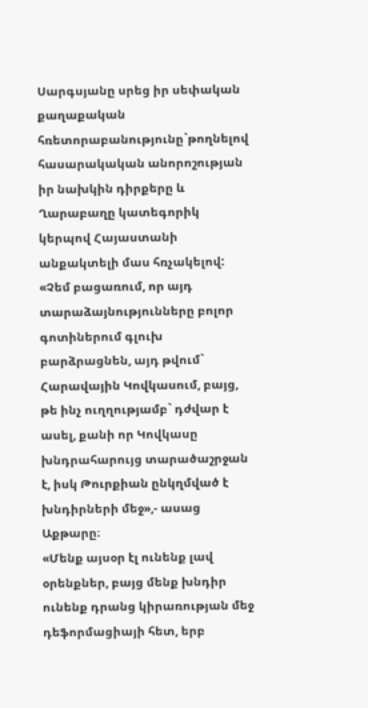Սարգսյանը սրեց իր սեփական քաղաքական հռետորաբանությունը`թողնելով հասարակական անորոշության իր նախկին դիրքերը և Ղարաբաղը կատեգորիկ կերպով Հայաստանի անքակտելի մաս հռչակելով:
«Չեմ բացառում, որ այդ տարաձայնությունները բոլոր գոտիներում գլուխ բարձրացնեն, այդ թվում` Հարավային Կովկասում, բայց, թե ինչ ուղղությամբ` դժվար է ասել, քանի որ Կովկասը խնդրահարույց տարածաշրջան է, իսկ Թուրքիան ընկղմված է խնդիրների մեջ»,- ասաց Աքթարը։
«Մենք այսօր էլ ունենք լավ օրենքներ, բայց մենք խնդիր ունենք դրանց կիրառության մեջ դեֆորմացիայի հետ, երբ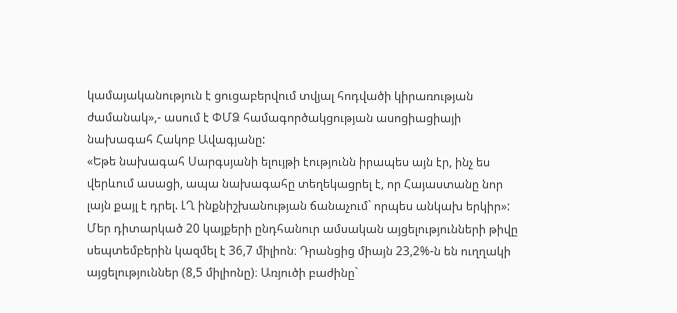կամայականություն է ցուցաբերվում տվյալ հոդվածի կիրառության ժամանակ»,- ասում է ՓՄՁ համագործակցության ասոցիացիայի նախագահ Հակոբ Ավագյանը:
«Եթե նախագահ Սարգսյանի ելույթի էությունն իրապես այն էր, ինչ ես վերևում ասացի, ապա նախագահը տեղեկացրել է, որ Հայաստանը նոր լայն քայլ է դրել. ԼՂ ինքնիշխանության ճանաչում` որպես անկախ երկիր»:
Մեր դիտարկած 20 կայքերի ընդհանուր ամսական այցելությունների թիվը սեպտեմբերին կազմել է 36,7 միլիոն։ Դրանցից միայն 23,2%-ն են ուղղակի այցելություններ (8,5 միլիոնը)։ Առյուծի բաժինը`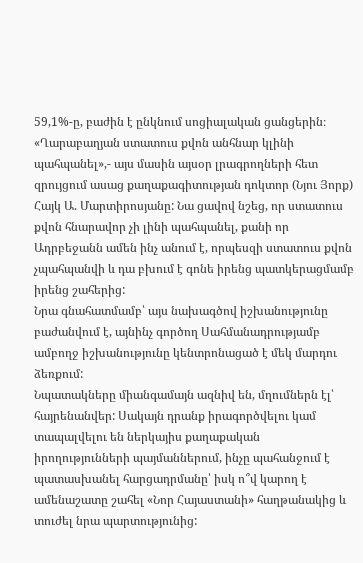59,1%-ը, բաժին է ընկնում սոցիալական ցանցերին։
«Ղարաբաղյան ստատուս քվոն անհնար կլինի պահպանել»,- այս մասին այսօր լրագրողների հետ զրույցում ասաց քաղաքագիտության դոկտոր (Նյու Յորք) Հայկ Ա. Մարտիրոսյանը: Նա ցավով նշեց, որ ստատուս քվոն հնարավոր չի լինի պահպանել, քանի որ Ադրբեջանն ամեն ինչ անում է, որպեսզի ստատուս քվոն չպահպանվի և դա բխում է գոնե իրենց պատկերացմամբ իրենց շահերից:
Նրա գնահատմամբ՝ այս նախագծով իշխանությունը բաժանվում է, այնինչ գործող Սահմանադրությամբ ամբողջ իշխանությունը կենտրոնացած է մեկ մարդու ձեռքում:
Նպատակները միանգամայն ազնիվ են, մղումներն էլ՝ հայրենանվեր: Սակայն դրանք իրագործվելու կամ տապալվելու են ներկայիս քաղաքական իրողությունների պայմաններում, ինչը պահանջում է պատասխանել հարցադրմանը՝ իսկ ո՞վ կարող է ամենաշատը շահել «Նոր Հայաստանի» հաղթանակից և տուժել նրա պարտությունից: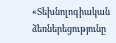«Տեխնոլոգիական ձեռներեցությունը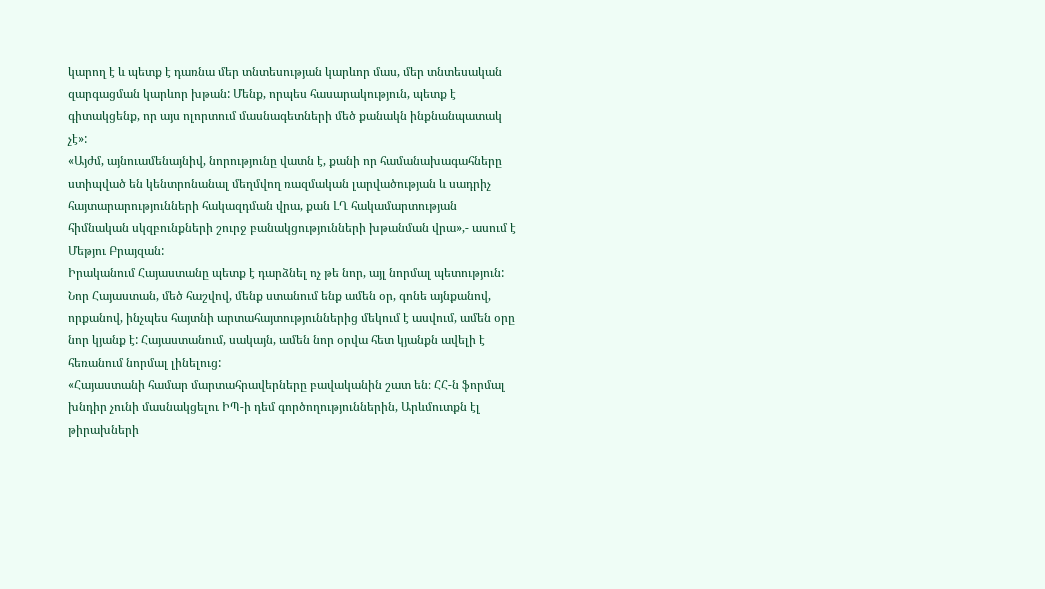կարող է և պետք է դառնա մեր տնտեսության կարևոր մաս, մեր տնտեսական զարգացման կարևոր խթան: Մենք, որպես հասարակություն, պետք է գիտակցենք, որ այս ոլորտում մասնագետների մեծ քանակն ինքնանպատակ չէ»:
«Այժմ, այնուամենայնիվ, նորությունը վատն է, քանի որ համանախագահները ստիպված են կենտրոնանալ մեղմվող ռազմական լարվածության և սադրիչ հայտարարությունների հակազդման վրա, քան ԼՂ հակամարտության հիմնական սկզբունքների շուրջ բանակցությունների խթանման վրա»,- ասում է Մեթյու Բրայզան:
Իրականում Հայաստանը պետք է դարձնել ոչ թե նոր, այլ նորմալ պետություն: Նոր Հայաստան, մեծ հաշվով, մենք ստանում ենք ամեն օր, գոնե այնքանով, որքանով, ինչպես հայտնի արտահայտություններից մեկում է ասվում, ամեն օրը նոր կյանք է: Հայաստանում, սակայն, ամեն նոր օրվա հետ կյանքն ավելի է հեռանում նորմալ լինելուց:
«Հայաստանի համար մարտահրավերները բավականին շատ են։ ՀՀ-ն ֆորմալ խնդիր չունի մասնակցելու ԻՊ-ի դեմ գործողություններին, Արևմուտքն էլ թիրախների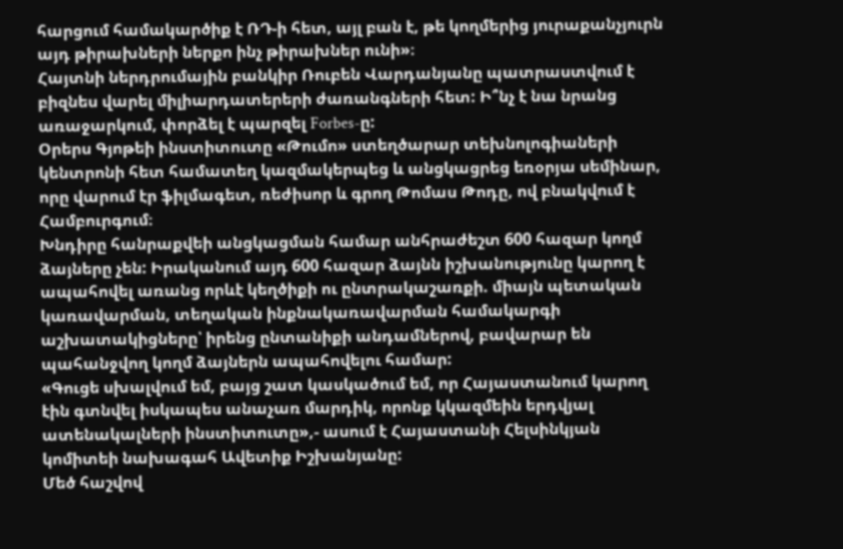հարցում համակարծիք է ՌԴ-ի հետ, այլ բան է, թե կողմերից յուրաքանչյուրն այդ թիրախների ներքո ինչ թիրախներ ունի»։
Հայտնի ներդրումային բանկիր Ռուբեն Վարդանյանը պատրաստվում է բիզնես վարել միլիարդատերերի ժառանգների հետ: Ի՞նչ է նա նրանց առաջարկում, փորձել է պարզել Forbes-ը:
Օրերս Գյոթեի ինստիտուտը «Թումո» ստեղծարար տեխնոլոգիաների կենտրոնի հետ համատեղ կազմակերպեց և անցկացրեց եռօրյա սեմինար, որը վարում էր ֆիլմագետ, ռեժիսոր և գրող Թոմաս Թոդը, ով բնակվում է Համբուրգում։
Խնդիրը հանրաքվեի անցկացման համար անհրաժեշտ 600 հազար կողմ ձայները չեն: Իրականում այդ 600 հազար ձայնն իշխանությունը կարող է ապահովել առանց որևէ կեղծիքի ու ընտրակաշառքի. միայն պետական կառավարման, տեղական ինքնակառավարման համակարգի աշխատակիցները՝ իրենց ընտանիքի անդամներով, բավարար են պահանջվող կողմ ձայներն ապահովելու համար:
«Գուցե սխալվում եմ, բայց շատ կասկածում եմ, որ Հայաստանում կարող էին գտնվել իսկապես անաչառ մարդիկ, որոնք կկազմեին երդվյալ ատենակալների ինստիտուտը»,- ասում է Հայաստանի Հելսինկյան կոմիտեի նախագահ Ավետիք Իշխանյանը:
Մեծ հաշվով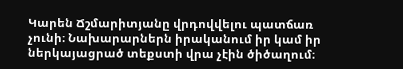Կարեն Ճշմարիտյանը վրդովվելու պատճառ չունի։ Նախարարներն իրականում իր կամ իր ներկայացրած տեքստի վրա չէին ծիծաղում։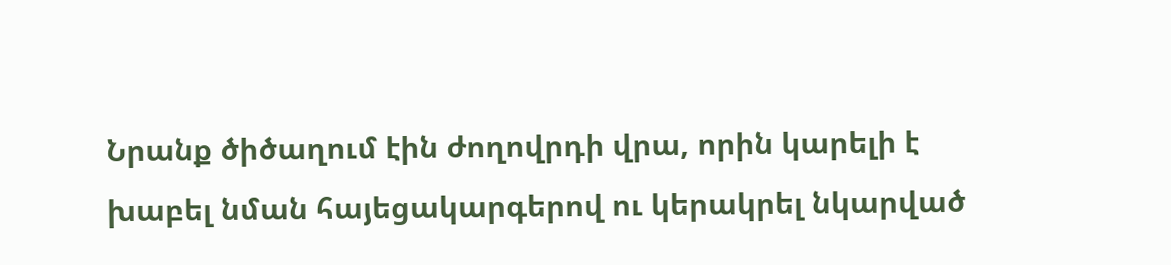Նրանք ծիծաղում էին ժողովրդի վրա, որին կարելի է խաբել նման հայեցակարգերով ու կերակրել նկարված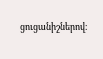ցուցանիշներով։